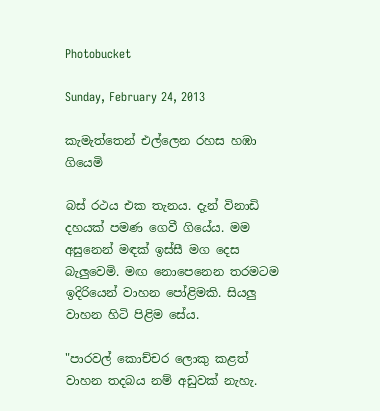Photobucket

Sunday, February 24, 2013

කැමැත්තෙන් එල්ලෙන රහස හඹා ගියෙමි

බස්‌ රථය එක තැනය. දැන් විනාඩි දහයක්‌ පමණ ගෙවී ගියේය. මම අසුනෙන් මඳක්‌ ඉස්‌සී මග දෙස බැලුවෙමි. මඟ නොපෙනෙන තරමටම ඉදිරියෙන් වාහන පෝළිමකි. සියලු වාහන හිටි පිළිම සේය.

"පාරවල් කොච්චර ලොකු කළත් වාහන තදබය නම් අඩුවක්‌ නැහැ.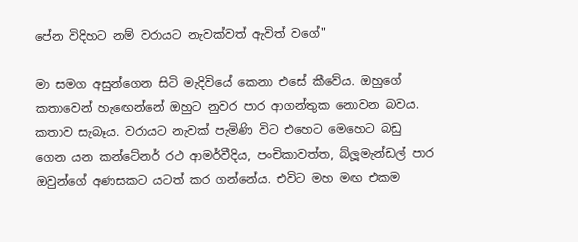පේන විදිහට නම් වරායට නැවක්‌වත් ඇවිත් වගේ"

මා සමග අසුන්ගෙන සිටි මැදිවියේ කෙනා එසේ කීවේය. ඔහුගේ කතාවෙන් හැඟෙන්නේ ඔහුට නුවර පාර ආගන්තුක නොවන බවය. කතාව සැබෑය. වරායට නැවක්‌ පැමිණි විට එහෙට මෙහෙට බඩු ගෙන යන කන්ටේනර් රථ ආමර්වීදිය, පංචිකාවත්ත, බ්ලූමැන්ඩල් පාර ඔවුන්ගේ අණසකට යටත් කර ගන්නේය. එවිට මහ මඟ එකම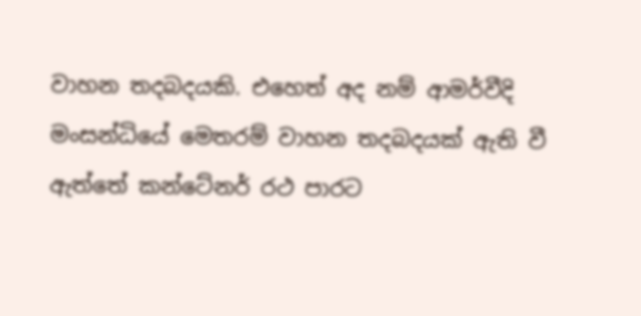වාහන තදබදයකි. එහෙත් අද නම් ආමර්වීදි මංසන්ධියේ මෙතරම් වාහන තදබදයක්‌ ඇති වී ඇත්තේ කන්ටේනර් රථ පාරට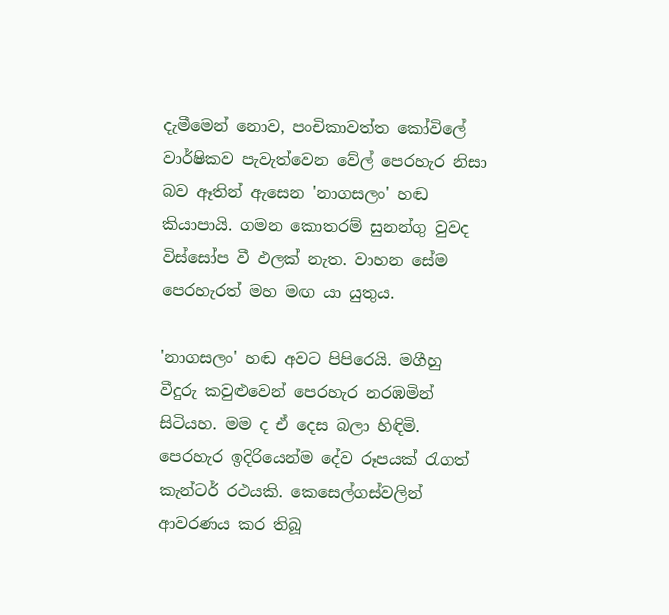දැමීමෙන් නොව, පංචිකාවත්ත කෝවිලේ වාර්ෂිකව පැවැත්වෙන වේල් පෙරහැර නිසා බව ඈතින් ඇසෙන 'නාගසලං' හඬ කියාපායි. ගමන කොතරම් සුනන්ගු වුවද විස්‌සෝප වී ඵලක්‌ නැත. වාහන සේම පෙරහැරත් මහ මඟ යා යුතුය.

'නාගසලං' හඬ අවට පිපිරෙයි. මගීහු වීදුරු කවුළුවෙන් පෙරහැර නරඹමින් සිටියහ. මම ද ඒ දෙස බලා හිඳිමි. පෙරහැර ඉදිරියෙන්ම දේව රූපයක්‌ රැගත් කැන්ටර් රථයකි. කෙසෙල්ගස්‌වලින් ආවරණය කර තිබූ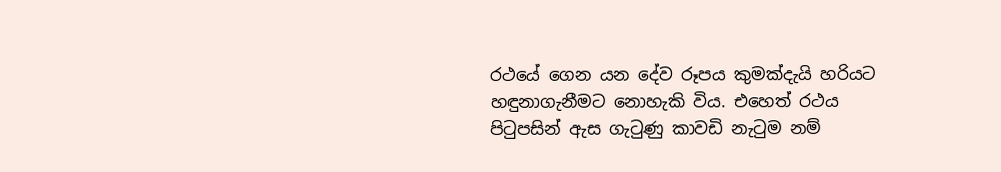රථයේ ගෙන යන දේව රූපය කුමක්‌දැයි හරියට හඳුනාගැනීමට නොහැකි විය. එහෙත් රථය පිටුපසින් ඇස ගැටුණු කාවඩි නැටුම නම්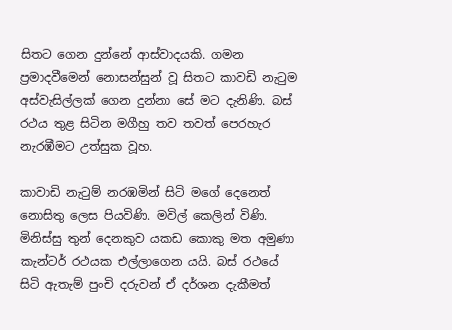සිතට ගෙන දුන්නේ ආස්‌වාදයකි. ගමන ප්‍රමාදවීමෙන් නොසන්සුන් වූ සිතට කාවඩි නැටුම අස්‌වැසිල්ලක්‌ ගෙන දුන්නා සේ මට දැනිණි. බස්‌ රථය තුළ සිටින මගීහු තව තවත් පෙරහැර නැරඹීමට උත්සුක වූහ.

කාවාඩි නැටුම් නරඹමින් සිටි මගේ දෙනෙත් නොසිතු ලෙස පියවිණි. මවිල් කෙලින් විණි. මිනිස්‌සු තුන් දෙනකුව යකඩ කොකු මත අමුණා කැන්ටර් රථයක එල්ලාගෙන යයි. බස්‌ රථයේ සිටි ඇතැම් පුංචි දරුවන් ඒ දර්ශන දැකීමත්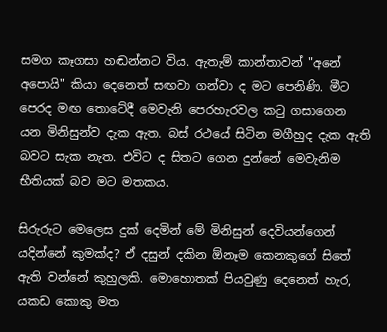සමග කෑගසා හඬන්නට විය. ඇතැම් කාන්තාවන් "අනේ අපොයි" කියා දෙනෙත් සඟවා ගන්වා ද මට පෙනිණි. මීට පෙරද මඟ තොටේදී මෙවැනි පෙරහැරවල කටු ගසාගෙන යන මිනිසුන්ව දැක ඇත. බස්‌ රථයේ සිටින මගීහුද දැක ඇති බවට සැක නැත. එවිට ද සිතට ගෙන දුන්නේ මෙවැනිම භීතියක්‌ බව මට මතකය.

සිරුරුට මෙලෙස දුක්‌ දෙමින් මේ මිනිසුන් දෙවියන්ගෙන් යදින්නේ කුමක්‌ද? ඒ දසුන් දකින ඕනෑම කෙනකුගේ සිතේ ඇති වන්නේ කුහුලකි. මොහොතක්‌ පියවුණු දෙනෙත් හැර, යකඩ කොකු මත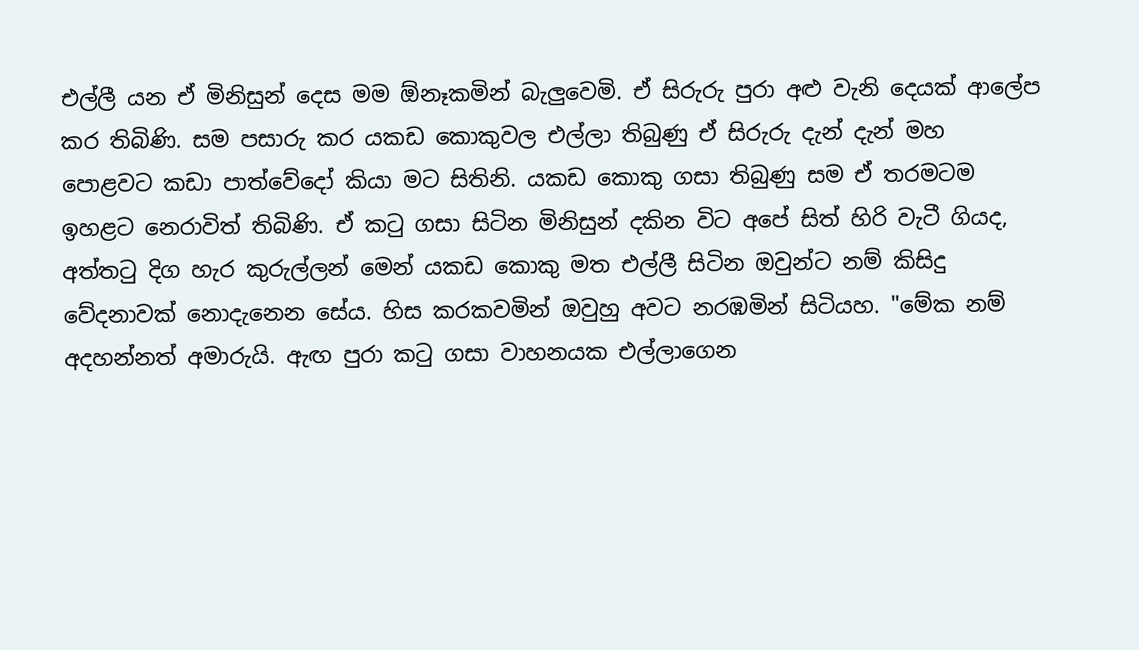එල්ලී යන ඒ මිනිසුන් දෙස මම ඕනෑකමින් බැලුවෙමි. ඒ සිරුරු පුරා අළු වැනි දෙයක්‌ ආලේප කර තිබිණි. සම පසාරු කර යකඩ කොකුවල එල්ලා තිබුණු ඒ සිරුරු දැන් දැන් මහ පොළවට කඩා පාත්වේදෝ කියා මට සිතිනි. යකඩ කොකු ගසා තිබුණු සම ඒ තරමටම ඉහළට නෙරාවිත් තිබිණි. ඒ කටු ගසා සිටින මිනිසුන් දකින විට අපේ සිත් හිරි වැටී ගියද, අත්තටු දිග හැර කුරුල්ලන් මෙන් යකඩ කොකු මත එල්ලී සිටින ඔවුන්ට නම් කිසිදු වේදනාවක්‌ නොදැනෙන සේය. හිස කරකවමින් ඔවුහු අවට නරඹමින් සිටියහ. "මේක නම් අදහන්නත් අමාරුයි. ඇඟ පුරා කටු ගසා වාහනයක එල්ලාගෙන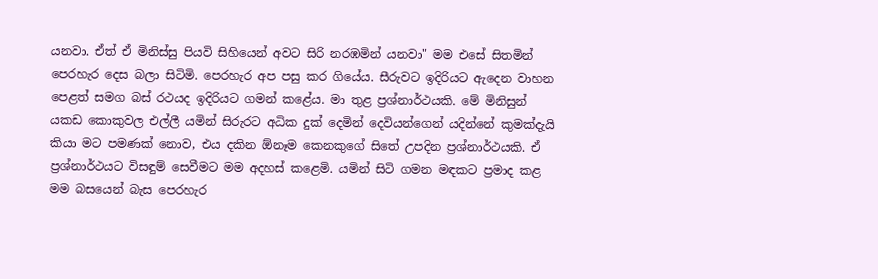යනවා. ඒත් ඒ මිනිස්‌සු පියවි සිහියෙන් අවට සිරි නරඹමින් යනවා" මම එසේ සිතමින් පෙරහැර දෙස බලා සිටිමි. පෙරහැර අප පසු කර ගියේය. සීරුවට ඉදිරියට ඇදෙන වාහන පෙළත් සමග බස්‌ රථයද ඉදිරියට ගමන් කළේය. මා තුළ ප්‍රශ්නාර්ථයකි. මේ මිනිසුන් යකඩ කොකුවල එල්ලී යමින් සිරුරට අධික දුක්‌ දෙමින් දෙවියන්ගෙන් යදින්නේ කුමක්‌දැයි කියා මට පමණක්‌ නොව, එය දකින ඕනෑම කෙනකුගේ සිතේ උපදින ප්‍රශ්නාර්ථයකි. ඒ ප්‍රශ්නාර්ථයට විසඳුම් සෙවීමට මම අදහස්‌ කළෙමි. යමින් සිටි ගමන මඳකට ප්‍රමාද කළ මම බසයෙන් බැස පෙරහැර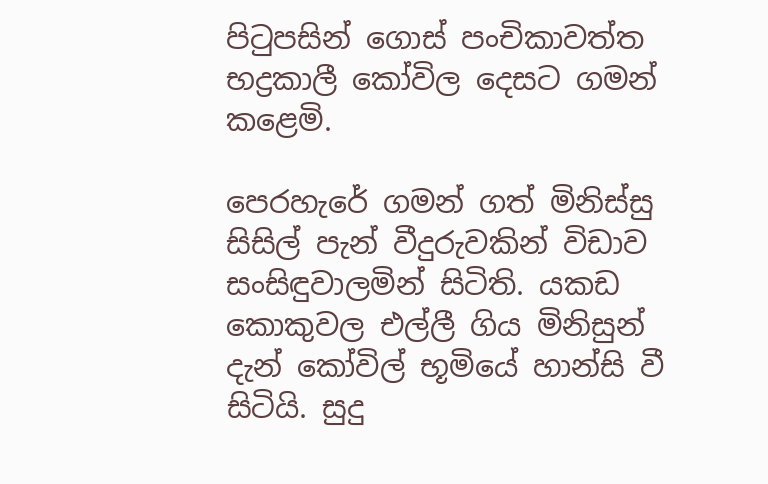පිටුපසින් ගොස්‌ පංචිකාවත්ත භද්‍රකාලී කෝවිල දෙසට ගමන් කළෙමි.

පෙරහැරේ ගමන් ගත් මිනිස්‌සු සිසිල් පැන් වීදුරුවකින් විඩාව සංසිඳුවාලමින් සිටිති. යකඩ කොකුවල එල්ලී ගිය මිනිසුන් දැන් කෝවිල් භූමියේ හාන්සි වී සිටියි. සුදු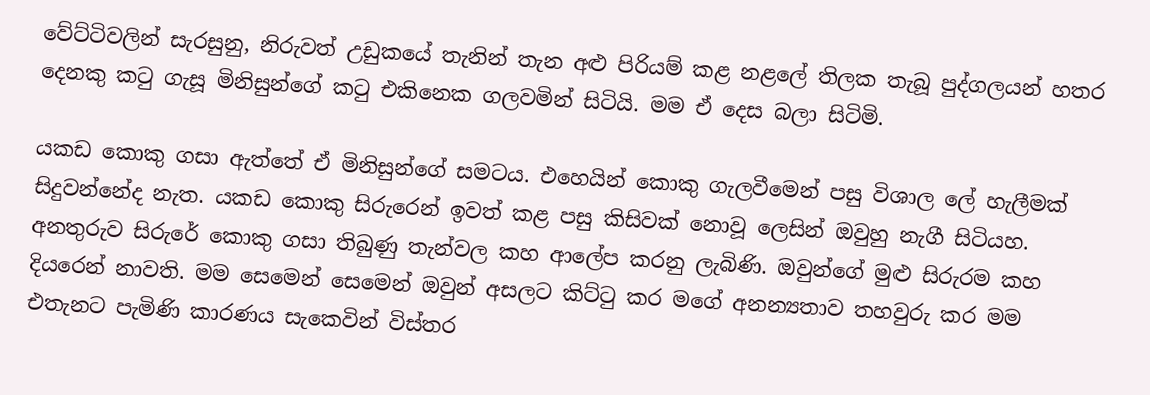වේට්‌ටිවලින් සැරසුනු, නිරුවත් උඩුකයේ තැනින් තැන අළු පිරියම් කළ නළලේ තිලක තැබූ පුද්ගලයන් හතර දෙනකු කටු ගැසූ මිනිසුන්ගේ කටු එකිනෙක ගලවමින් සිටියි. මම ඒ දෙස බලා සිටිමි.

යකඩ කොකු ගසා ඇත්තේ ඒ මිනිසුන්ගේ සමටය. එහෙයින් කොකු ගැලවීමෙන් පසු විශාල ලේ හැලීමක්‌ සිදුවන්නේද නැත. යකඩ කොකු සිරුරෙන් ඉවත් කළ පසු කිසිවක්‌ නොවූ ලෙසින් ඔවුහු නැගී සිටියහ. අනතුරුව සිරුරේ කොකු ගසා තිබුණු තැන්වල කහ ආලේප කරනු ලැබිණි. ඔවුන්ගේ මුළු සිරුරම කහ දියරෙන් නාවති. මම සෙමෙන් සෙමෙන් ඔවුන් අසලට කිට්‌ටු කර මගේ අනන්‍යතාව තහවුරු කර මම එතැනට පැමිණි කාරණය සැකෙවින් විස්‌තර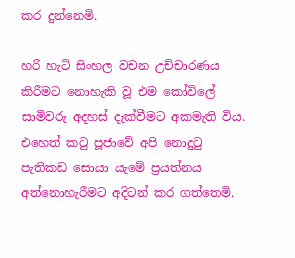කර දුන්නෙමි.

හරි හැටි සිංහල වචන උච්චාරණය කිරීමට නොහැකි වූ එම කෝවිලේ සාමිවරු අදහස්‌ දැක්‌වීමට අකමැති විය. එහෙත් කටු පූජාවේ අපි නොදුටු පැතිකඩ සොයා යැමේ ප්‍රයත්නය අත්නොහැරීමට අදිටන් කර ගත්තෙමි.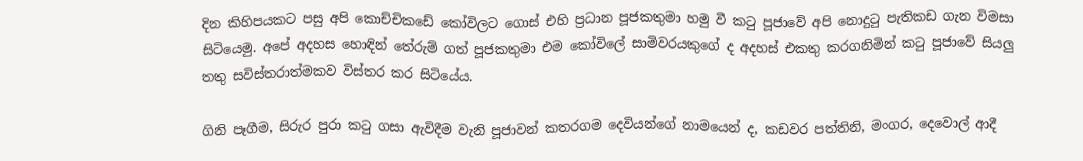දින කිහිපයකට පසු අපි කොච්චිකඩේ කෝවිලට ගොස්‌ එහි ප්‍රධාන පූජකතුමා හමු වී කටු පූජාවේ අපි නොදුටු පැතිකඩ ගැන විමසා සිටියෙමු. අපේ අදහස හොඳින් තේරුම් ගත් පූජකතුමා එම කෝවිලේ සාමිවරයකුගේ ද අදහස්‌ එකතු කරගනිමින් කටු පූජාවේ සියලු තතු සවිස්‌තරාත්මකව විස්‌තර කර සිටියේය.

ගිනි පෑගීම, සිරුර පුරා කටු ගසා ඇවිදීම වැනි පූජාවන් කතරගම දෙවියන්ගේ නාමයෙන් ද, කඩවර පත්තිනි, මංගර, දෙවොල් ආදී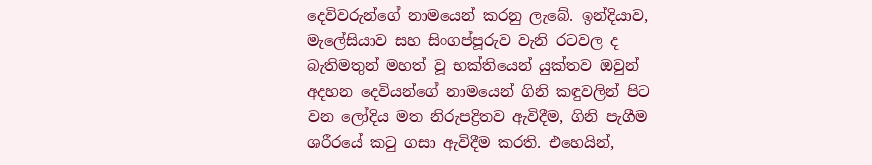දෙවිවරුන්ගේ නාමයෙන් කරනු ලැබේ. ඉන්දියාව, මැලේසියාව සහ සිංගප්පූරුව වැනි රටවල ද බැතිමතුන් මහත් වූ භක්‌තියෙන් යුක්‌තව ඔවුන් අදහන දෙවියන්ගේ නාමයෙන් ගිනි කඳුවලින් පිට වන ලෝදිය මත නිරුපද්‍රිතව ඇවිදීම, ගිනි පැගීම ශරීරයේ කටු ගසා ඇවිදීම කරති. එහෙයින්,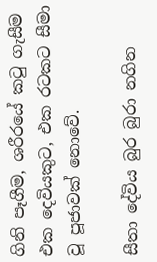ගිනි පෑගීම, ශරීරයේ කටු ගැසීම එක දෙවියකුට, එක රටකට සීමා වූ පූජාවක්‌ නොවේ.

සීතා දේවිය බුර බුරා නගින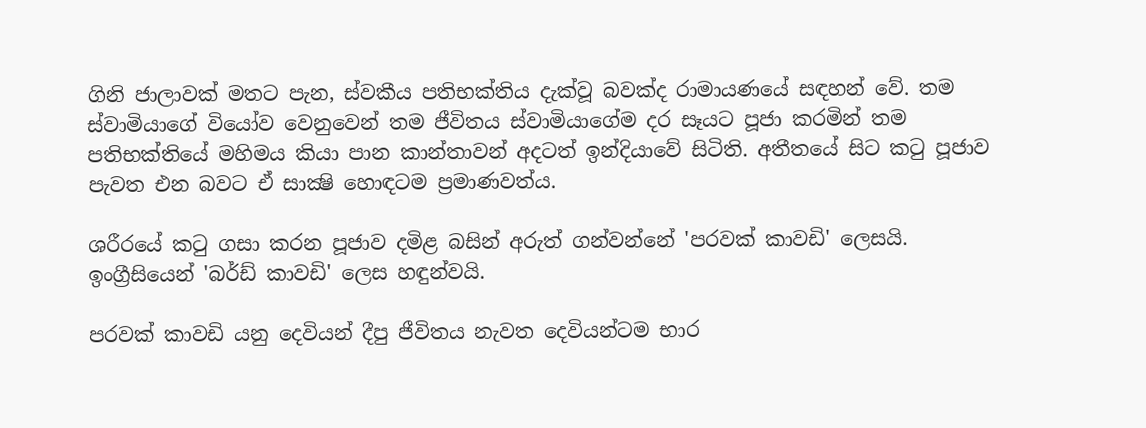ගිනි ජාලාවක්‌ මතට පැන, ස්‌වකීය පතිභක්‌තිය දැක්‌වූ බවක්‌ද රාමායණයේ සඳහන් වේ. තම ස්‌වාමියාගේ වියෝව වෙනුවෙන් තම ජීවිතය ස්‌වාමියාගේම දර සෑයට පූජා කරමින් තම පතිභක්‌තියේ මහිමය කියා පාන කාන්තාවන් අදටත් ඉන්දියාවේ සිටිති. අතීතයේ සිට කටු පූජාව පැවත එන බවට ඒ සාක්‍ෂි හොඳටම ප්‍රමාණවත්ය.

ශරීරයේ කටු ගසා කරන පූජාව දමිළ බසින් අරුත් ගන්වන්නේ 'පරවක්‌ කාවඩි' ලෙසයි. ඉංග්‍රීසියෙන් 'බර්ඩ් කාවඩි' ලෙස හඳුන්වයි.

පරවක්‌ කාවඩි යනු දෙවියන් දීපු ජීවිතය නැවත දෙවියන්ටම භාර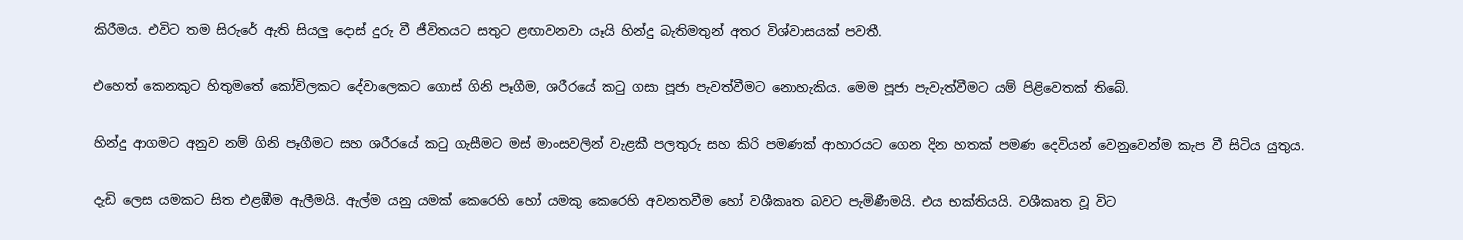කිරීමය. එවිට තම සිරුරේ ඇති සියලු දොස්‌ දුරු වී ජීවිතයට සතුට ළඟාවනවා යෑයි හින්දු බැතිමතුන් අතර විශ්වාසයක්‌ පවතී.

එහෙත් කෙනකුට හිතුමතේ කෝවිලකට දේවාලෙකට ගොස්‌ ගිනි පෑගීම, ශරීරයේ කටු ගසා පූජා පැවත්වීමට නොහැකිය. මෙම පූජා පැවැත්වීමට යම් පිළිවෙතක්‌ තිබේ.

හින්දු ආගමට අනුව නම් ගිනි පෑගීමට සහ ශරීරයේ කටු ගැසීමට මස්‌ මාංසවලින් වැළකී පලතුරු සහ කිරි පමණක්‌ ආහාරයට ගෙන දින හතක්‌ පමණ දෙවියන් වෙනුවෙන්ම කැප වී සිටිය යුතුය.

දැඩි ලෙස යමකට සිත එළඹීම ඇලීමයි. ඇල්ම යනු යමක්‌ කෙරෙහි හෝ යමකු කෙරෙහි අවනතවීම හෝ වශීකෘත බවට පැමිණීමයි. එය භක්‌තියයි. වශීකෘත වූ විට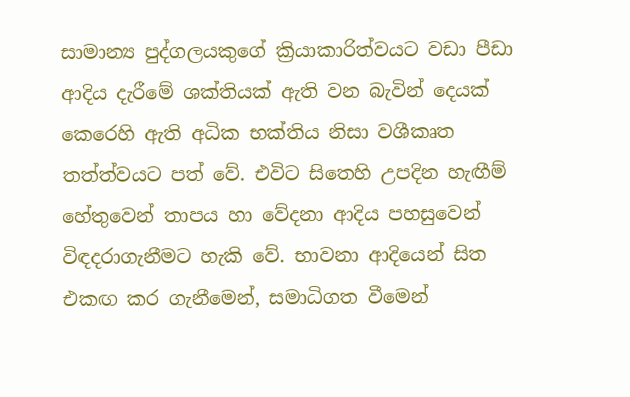සාමාන්‍ය පුද්ගලයකුගේ ක්‍රියාකාරිත්වයට වඩා පීඩා ආදිය දැරීමේ ශක්‌තියක්‌ ඇති වන බැවින් දෙයක්‌ කෙරෙහි ඇති අධික භක්‌තිය නිසා වශීකෘත තත්ත්වයට පත් වේ. එවිට සිතෙහි උපදින හැඟීම් හේතුවෙන් තාපය හා වේදනා ආදිය පහසුවෙන් විඳදරාගැනීමට හැකි වේ. භාවනා ආදියෙන් සිත එකඟ කර ගැනීමෙන්, සමාධිගත වීමෙන්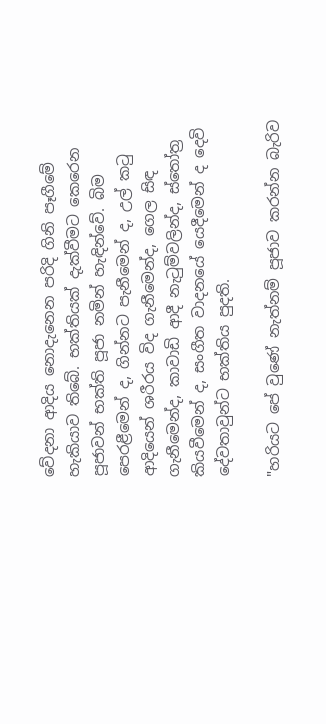වේදනා ආදිය නොදැනෙන පරිදි ගිනි පෑගීමේ හැකියාව තිබේ. භක්‌තියක්‌ දැක්‌වීමට කෙරෙන පූජාවන් භක්‌ති පූජා නමින් හැඳින්වේ. බිම පෙරළීමෙන් ද, ගින්නට පැනීමෙන් ද, උල් කටු ආදියෙන් ශරීරය විද ගැනීමෙන්ද, ගෙල සිඳ ගැනීමෙන්ද, කාවාඩි ආදී නැටුම්වලින්ද, ස්‌තෝත්‍ර කියවීමෙන් ද, සංගීත වාදනයේ යෙදීමෙන් ද දෙවි දේවතාවුන්ට භක්‌තිය පුදති.

"හරියට පේ වුණේ නැත්නම් පූජාව කරන්න බැරිව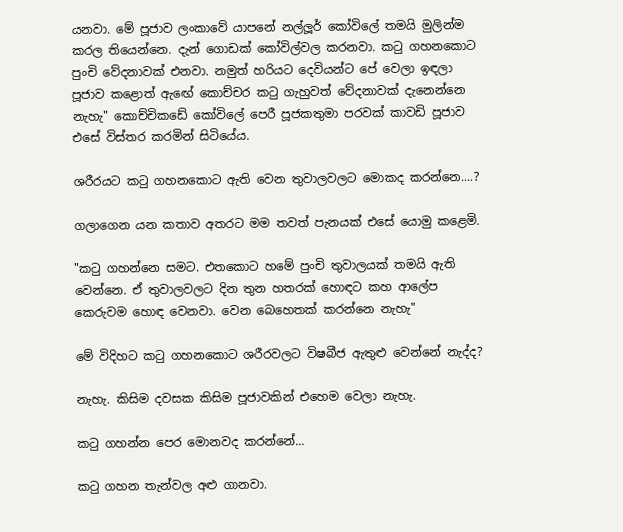යනවා. මේ පූජාව ලංකාවේ යාපනේ නල්ලූර් කෝවිලේ තමයි මුලින්ම කරල තියෙන්නෙ. දැන් ගොඩක්‌ කෝවිල්වල කරනවා. කටු ගහනකොට පුංචි වේදනාවක්‌ එනවා. නමුත් හරියට දෙවියන්ට පේ වෙලා ඉඳලා පූජාව කළොත් ඇඟේ කොච්චර කටු ගැහුවත් වේදනාවක්‌ දැනෙන්නෙ නැහැ" කොච්චිකඩේ කෝවිලේ පෙරී පූජකතුමා පරවක්‌ කාවඩි පූජාව එසේ විස්‌තර කරමින් සිටියේය.

ශරීරයට කටු ගහනකොට ඇති වෙන තුවාලවලට මොකද කරන්නෙ....?

ගලාගෙන යන කතාව අතරට මම තවත් පැනයක්‌ එසේ යොමු කළෙමි.

"කටු ගහන්නෙ සමට. එතකොට හමේ පුංචි තුවාලයක්‌ තමයි ඇති වෙන්නෙ. ඒ තුවාලවලට දින තුන හතරක්‌ හොඳට කහ ආලේප කෙරුවම හොඳ වෙනවා. වෙන බෙහෙතක්‌ කරන්නෙ නැහැ"

මේ විදිහට කටු ගහනකොට ශරීරවලට විෂබීජ ඇතුළු වෙන්නේ නැද්ද?

නැහැ. කිසිම දවසක කිසිම පූජාවකින් එහෙම වෙලා නැහැ.

කටු ගහන්න පෙර මොනවද කරන්නේ...

කටු ගහන තැන්වල අළු ගානවා.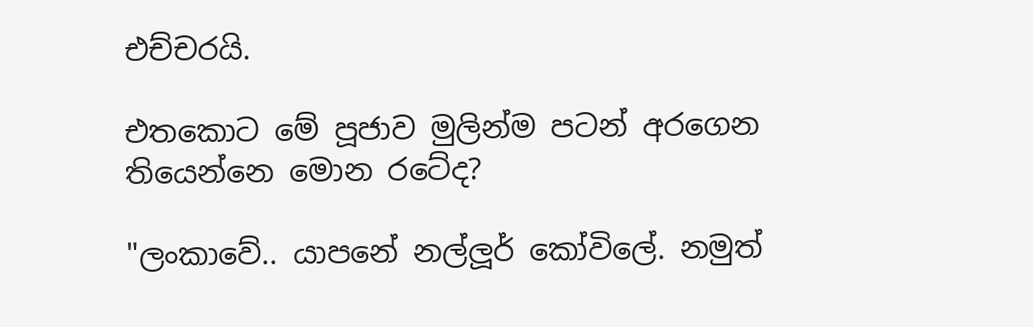එච්චරයි.

එතකොට මේ පූජාව මුලින්ම පටන් අරගෙන තියෙන්නෙ මොන රටේද?

"ලංකාවේ.. යාපනේ නල්ලූර් කෝවිලේ. නමුත්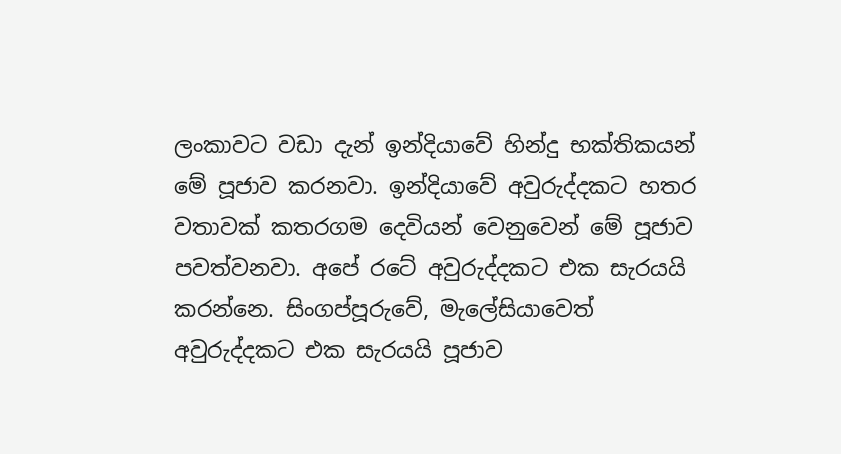ලංකාවට වඩා දැන් ඉන්දියාවේ හින්දු භක්‌තිකයන් මේ පූජාව කරනවා. ඉන්දියාවේ අවුරුද්දකට හතර වතාවක්‌ කතරගම දෙවියන් වෙනුවෙන් මේ පූජාව පවත්වනවා. අපේ රටේ අවුරුද්දකට එක සැරයයි කරන්නෙ. සිංගප්පූරුවේ, මැලේසියාවෙත් අවුරුද්දකට එක සැරයයි පූජාව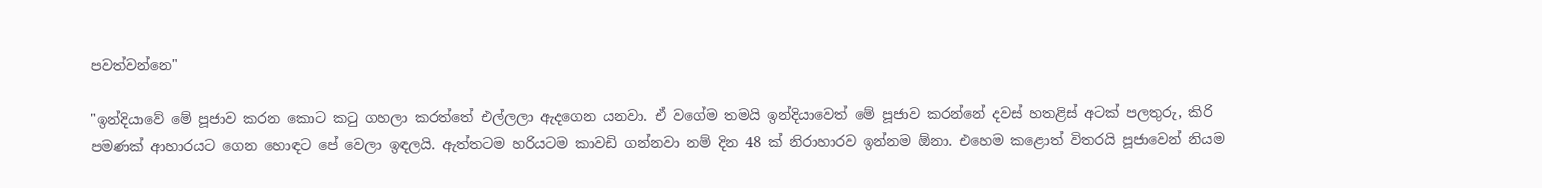පවත්වන්නෙ"

"ඉන්දියාවේ මේ පූජාව කරන කොට කටු ගහලා කරත්තේ එල්ලලා ඇදගෙන යනවා. ඒ වගේම තමයි ඉන්දියාවෙත් මේ පූජාව කරන්නේ දවස්‌ හතළිස්‌ අටක්‌ පලතුරු, කිරි පමණක්‌ ආහාරයට ගෙන හොඳට පේ වෙලා ඉඳලයි. ඇත්තටම හරියටම කාවඩි ගන්නවා නම් දින 48 ක්‌ නිරාහාරව ඉන්නම ඕනා. එහෙම කළොත් විතරයි පූජාවෙන් නියම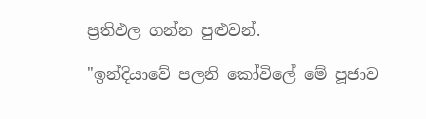ප්‍රතිඵල ගන්න පුළුවන්.

"ඉන්දියාවේ පලනි කෝවිලේ මේ පූජාව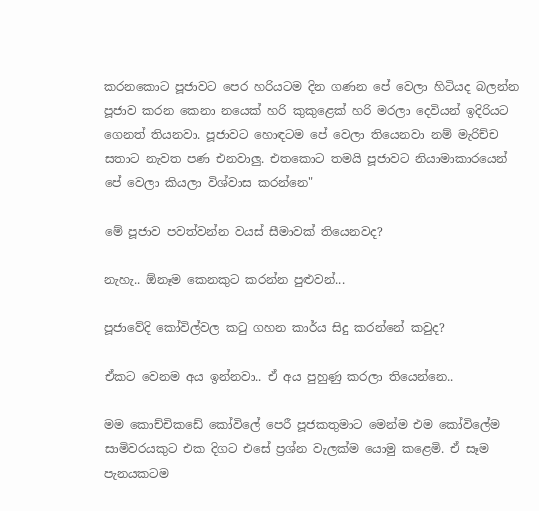කරනකොට පූජාවට පෙර හරියටම දින ගණන පේ වෙලා හිටියද බලන්න පූජාව කරන කෙනා නයෙක්‌ හරි කුකුළෙක්‌ හරි මරලා දෙවියන් ඉදිරියට ගෙනත් තියනවා. පූජාවට හොඳටම පේ වෙලා තියෙනවා නම් මැරිච්ච සතාට නැවත පණ එනවාලු. එතකොට තමයි පූජාවට නියාමාකාරයෙන් පේ වෙලා කියලා විශ්වාස කරන්නෙ"

මේ පූජාව පවත්වන්න වයස්‌ සීමාවක්‌ තියෙනවද?

නැහැ.. ඕනෑම කෙනකුට කරන්න පුළුවන්...

පූජාවේදි කෝවිල්වල කටු ගහන කාර්ය සිදු කරන්නේ කවුද?

ඒකට වෙනම අය ඉන්නවා.. ඒ අය පුහුණු කරලා තියෙන්නෙ..

මම කොච්චිකඩේ කෝවිලේ පෙරී පූජකතුමාට මෙන්ම එම කෝවිලේම සාමිවරයකුට එක දිගට එසේ ප්‍රශ්න වැලක්‌ම යොමු කළෙමි. ඒ සෑම පැනයකටම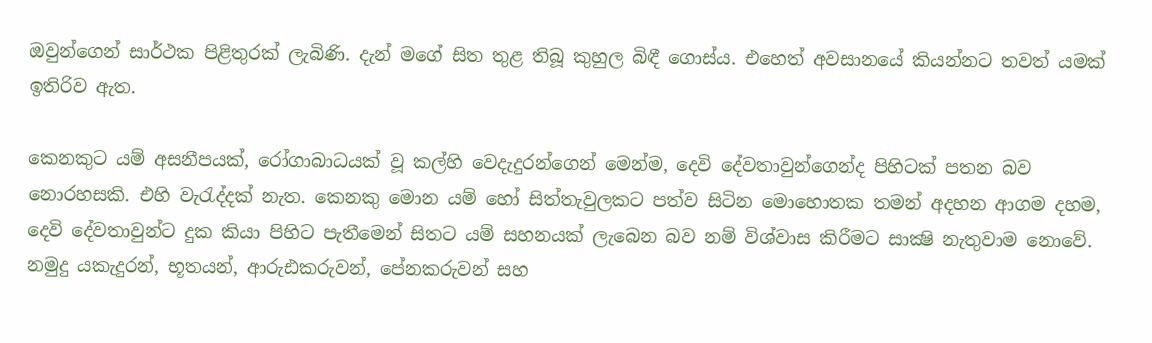ඔවුන්ගෙන් සාර්ථක පිළිතුරක්‌ ලැබිණි. දැන් මගේ සිත තුළ තිබූ කුහුල බිඳී ගොස්‌ය. එහෙත් අවසානයේ කියන්නට තවත් යමක්‌ ඉතිරිව ඇත.

කෙනකුට යම් අසනීපයක්‌, රෝගාබාධයක්‌ වූ කල්හි වෙදැදුරන්ගෙන් මෙන්ම, දෙවි දේවතාවුන්ගෙන්ද පිහිටක්‌ පතන බව නොරහසකි. එහි වැරැද්දක්‌ නැත. කෙනකු මොන යම් හෝ සිත්තැවුලකට පත්ව සිටින මොහොතක තමන් අදහන ආගම දහම, දෙවි දේවතාවුන්ට දුක කියා පිහිට පැතීමෙන් සිතට යම් සහනයක්‌ ලැබෙන බව නම් විශ්වාස කිරීමට සාක්‍ෂි නැතුවාම නොවේ. නමුදු යකැදුරන්, භූතයන්, ආරුඪකරුවන්, පේනකරුවන් සහ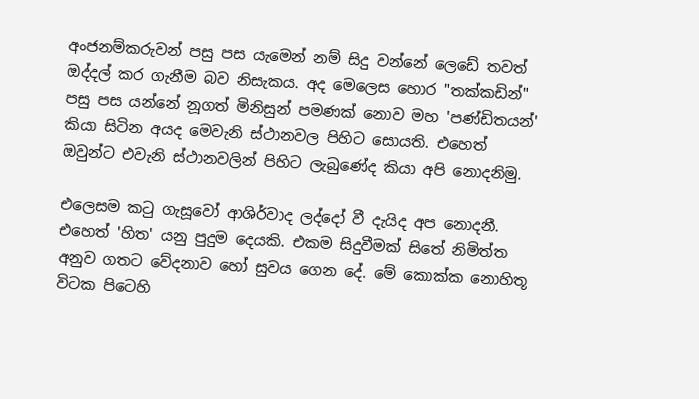අංජනම්කරුවන් පසු පස යැමෙන් නම් සිදු වන්නේ ලෙඩේ තවත් ඔද්දල් කර ගැනීම බව නිසැකය. අද මෙලෙස හොර "තක්‌කඩින්" පසු පස යන්නේ නූගත් මිනිසුන් පමණක්‌ නොව මහ 'පණ්‌ඩිතයන්' කියා සිටින අයද මෙවැනි ස්‌ථානවල පිහිට සොයති. එහෙත් ඔවුන්ට එවැනි ස්‌ථානවලින් පිහිට ලැබුණේද කියා අපි නොදනිමු.

එලෙසම කටු ගැසූවෝ ආශිර්වාද ලද්දෝ වී දැයිද අප නොදනී. එහෙත් 'හිත' යනු පුදුම දෙයකි. එකම සිදුවීමක්‌ සිතේ නිමිත්ත අනුව ගතට වේදනාව හෝ සුවය ගෙන දේ. මේ කොක්‌ක නොහිතූ විටක පිටෙහි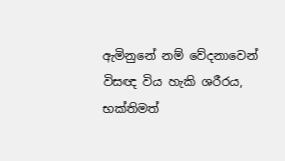ඇමිනුනේ නම් වේදනාවෙන් විසඥ විය හැකි ශරීරය, භක්‌තිමත්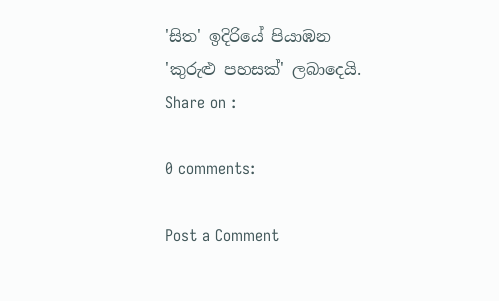'සිත' ඉදිරියේ පියාඹන 'කුරුළු පහසක්‌' ලබාදෙයි.
Share on :

0 comments:

Post a Comment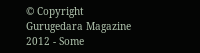© Copyright Gurugedara Magazine 2012 - Some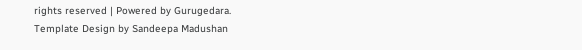rights reserved | Powered by Gurugedara.
Template Design by Sandeepa Madushan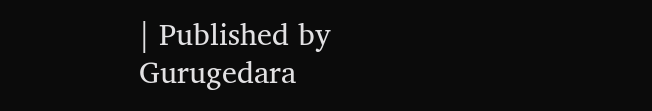| Published by Gurugedara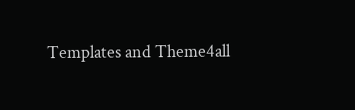Templates and Theme4all